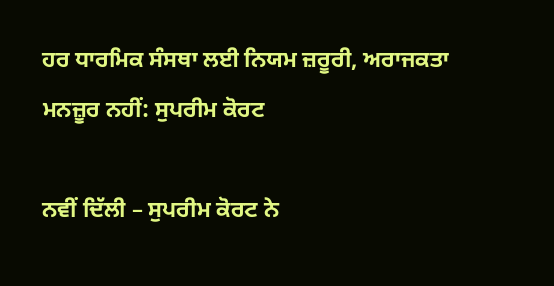ਹਰ ਧਾਰਮਿਕ ਸੰਸਥਾ ਲਈ ਨਿਯਮ ਜ਼ਰੂਰੀ, ਅਰਾਜਕਤਾ ਮਨਜ਼ੂਰ ਨਹੀਂ: ਸੁਪਰੀਮ ਕੋਰਟ

ਨਵੀਂ ਦਿੱਲੀ – ਸੁਪਰੀਮ ਕੋਰਟ ਨੇ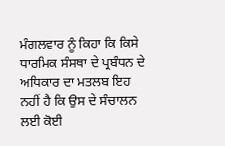ਮੰਗਲਵਾਰ ਨੂੰ ਕਿਹਾ ਕਿ ਕਿਸੇ ਧਾਰਮਿਕ ਸੰਸਥਾ ਦੇ ਪ੍ਰਬੰਧਨ ਦੇ ਅਧਿਕਾਰ ਦਾ ਮਤਲਬ ਇਹ ਨਹੀਂ ਹੈ ਕਿ ਉਸ ਦੇ ਸੰਚਾਲਨ ਲਈ ਕੋਈ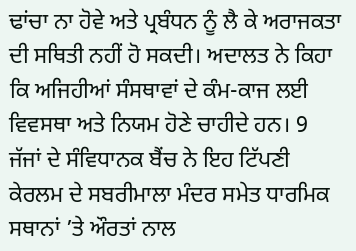ਢਾਂਚਾ ਨਾ ਹੋਵੇ ਅਤੇ ਪ੍ਰਬੰਧਨ ਨੂੰ ਲੈ ਕੇ ਅਰਾਜਕਤਾ ਦੀ ਸਥਿਤੀ ਨਹੀਂ ਹੋ ਸਕਦੀ। ਅਦਾਲਤ ਨੇ ਕਿਹਾ ਕਿ ਅਜਿਹੀਆਂ ਸੰਸਥਾਵਾਂ ਦੇ ਕੰਮ-ਕਾਜ ਲਈ ਵਿਵਸਥਾ ਅਤੇ ਨਿਯਮ ਹੋਣੇ ਚਾਹੀਦੇ ਹਨ। 9 ਜੱਜਾਂ ਦੇ ਸੰਵਿਧਾਨਕ ਬੈਂਚ ਨੇ ਇਹ ਟਿੱਪਣੀ ਕੇਰਲਮ ਦੇ ਸਬਰੀਮਾਲਾ ਮੰਦਰ ਸਮੇਤ ਧਾਰਮਿਕ ਸਥਾਨਾਂ ’ਤੇ ਔਰਤਾਂ ਨਾਲ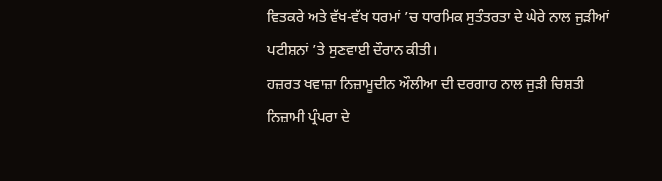ਵਿਤਕਰੇ ਅਤੇ ਵੱਖ-ਵੱਖ ਧਰਮਾਂ ’ਚ ਧਾਰਮਿਕ ਸੁਤੰਤਰਤਾ ਦੇ ਘੇਰੇ ਨਾਲ ਜੁੜੀਆਂ ਪਟੀਸ਼ਨਾਂ ’ਤੇ ਸੁਣਵਾਈ ਦੌਰਾਨ ਕੀਤੀ।
ਹਜ਼ਰਤ ਖਵਾਜ਼ਾ ਨਿਜ਼ਾਮੂਦੀਨ ਔਲੀਆ ਦੀ ਦਰਗਾਹ ਨਾਲ ਜੁੜੀ ਚਿਸ਼ਤੀ ਨਿਜ਼ਾਮੀ ਪ੍ਰੰਪਰਾ ਦੇ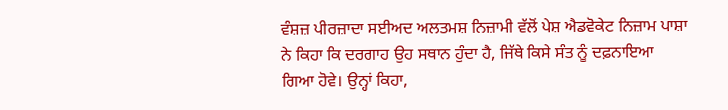ਵੰਸ਼ਜ਼ ਪੀਰਜ਼ਾਦਾ ਸਈਅਦ ਅਲਤਮਸ਼ ਨਿਜ਼ਾਮੀ ਵੱਲੋਂ ਪੇਸ਼ ਐਡਵੋਕੇਟ ਨਿਜ਼ਾਮ ਪਾਸ਼ਾ ਨੇ ਕਿਹਾ ਕਿ ਦਰਗਾਹ ਉਹ ਸਥਾਨ ਹੁੰਦਾ ਹੈ, ਜਿੱਥੇ ਕਿਸੇ ਸੰਤ ਨੂੰ ਦਫ਼ਨਾਇਆ ਗਿਆ ਹੋਵੇ। ਉਨ੍ਹਾਂ ਕਿਹਾ,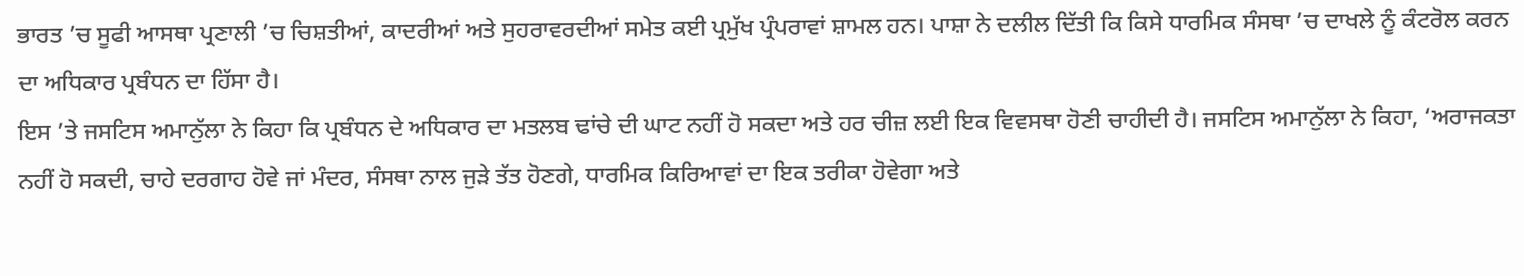ਭਾਰਤ ’ਚ ਸੂਫੀ ਆਸਥਾ ਪ੍ਰਣਾਲੀ ’ਚ ਚਿਸ਼ਤੀਆਂ, ਕਾਦਰੀਆਂ ਅਤੇ ਸੁਹਰਾਵਰਦੀਆਂ ਸਮੇਤ ਕਈ ਪ੍ਰਮੁੱਖ ਪ੍ਰੰਪਰਾਵਾਂ ਸ਼ਾਮਲ ਹਨ। ਪਾਸ਼ਾ ਨੇ ਦਲੀਲ ਦਿੱਤੀ ਕਿ ਕਿਸੇ ਧਾਰਮਿਕ ਸੰਸਥਾ ’ਚ ਦਾਖਲੇ ਨੂੰ ਕੰਟਰੋਲ ਕਰਨ ਦਾ ਅਧਿਕਾਰ ਪ੍ਰਬੰਧਨ ਦਾ ਹਿੱਸਾ ਹੈ।
ਇਸ ’ਤੇ ਜਸਟਿਸ ਅਮਾਨੁੱਲਾ ਨੇ ਕਿਹਾ ਕਿ ਪ੍ਰਬੰਧਨ ਦੇ ਅਧਿਕਾਰ ਦਾ ਮਤਲਬ ਢਾਂਚੇ ਦੀ ਘਾਟ ਨਹੀਂ ਹੋ ਸਕਦਾ ਅਤੇ ਹਰ ਚੀਜ਼ ਲਈ ਇਕ ਵਿਵਸਥਾ ਹੋਣੀ ਚਾਹੀਦੀ ਹੈ। ਜਸਟਿਸ ਅਮਾਨੁੱਲਾ ਨੇ ਕਿਹਾ, ‘ਅਰਾਜਕਤਾ ਨਹੀਂ ਹੋ ਸਕਦੀ, ਚਾਹੇ ਦਰਗਾਹ ਹੋਵੇ ਜਾਂ ਮੰਦਰ, ਸੰਸਥਾ ਨਾਲ ਜੁੜੇ ਤੱਤ ਹੋਣਗੇ, ਧਾਰਮਿਕ ਕਿਰਿਆਵਾਂ ਦਾ ਇਕ ਤਰੀਕਾ ਹੋਵੇਗਾ ਅਤੇ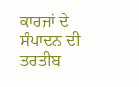ਕਾਰਜਾਂ ਦੇ ਸੰਪਾਦਨ ਦੀ ਤਰਤੀਬ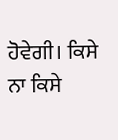ਹੋਵੇਗੀ। ਕਿਸੇ ਨਾ ਕਿਸੇ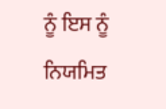ਨੂੰ ਇਸ ਨੂੰ ਨਿਯਮਿਤ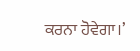ਕਰਨਾ ਹੋਵੇਗਾ।’